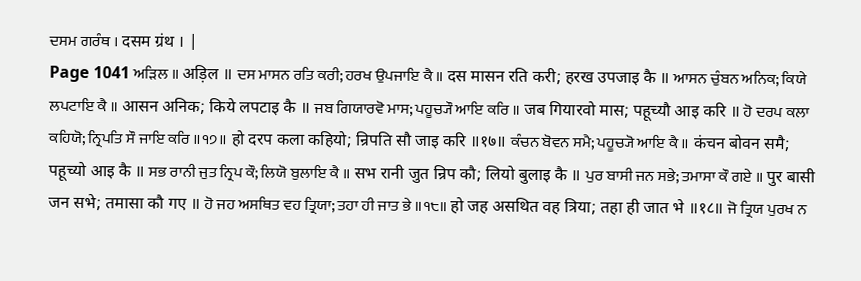ਦਸਮ ਗਰੰਥ । दसम ग्रंथ । |
Page 1041 ਅੜਿਲ ॥ अड़िल ॥ ਦਸ ਮਾਸਨ ਰਤਿ ਕਰੀ; ਹਰਖ ਉਪਜਾਇ ਕੈ ॥ दस मासन रति करी; हरख उपजाइ कै ॥ ਆਸਨ ਚੁੰਬਨ ਅਨਿਕ; ਕਿਯੇ ਲਪਟਾਇ ਕੈ ॥ आसन अनिक; किये लपटाइ कै ॥ ਜਬ ਗਿਯਾਰਵੋ ਮਾਸ; ਪਹੂਚ੍ਯੌ ਆਇ ਕਰਿ ॥ जब गियारवो मास; पहूच्यौ आइ करि ॥ ਹੋ ਦਰਪ ਕਲਾ ਕਹਿਯੋ; ਨ੍ਰਿਪਤਿ ਸੌ ਜਾਇ ਕਰਿ ॥੧੭॥ हो दरप कला कहियो; न्रिपति सौ जाइ करि ॥१७॥ ਕੰਚਨ ਬੋਵਨ ਸਮੈ; ਪਹੂਚ੍ਯੋ ਆਇ ਕੈ ॥ कंचन बोवन समै; पहूच्यो आइ कै ॥ ਸਭ ਰਾਨੀ ਜੁਤ ਨ੍ਰਿਪ ਕੌ; ਲਿਯੋ ਬੁਲਾਇ ਕੈ ॥ सभ रानी जुत न्रिप कौ; लियो बुलाइ कै ॥ ਪੁਰ ਬਾਸੀ ਜਨ ਸਭੇ; ਤਮਾਸਾ ਕੌ ਗਏ ॥ पुर बासी जन सभे; तमासा कौ गए ॥ ਹੋ ਜਹ ਅਸਥਿਤ ਵਹ ਤ੍ਰਿਯਾ; ਤਹਾ ਹੀ ਜਾਤ ਭੇ ॥੧੮॥ हो जह असथित वह त्रिया; तहा ही जात भे ॥१८॥ ਜੋ ਤ੍ਰਿਯ ਪੁਰਖ ਨ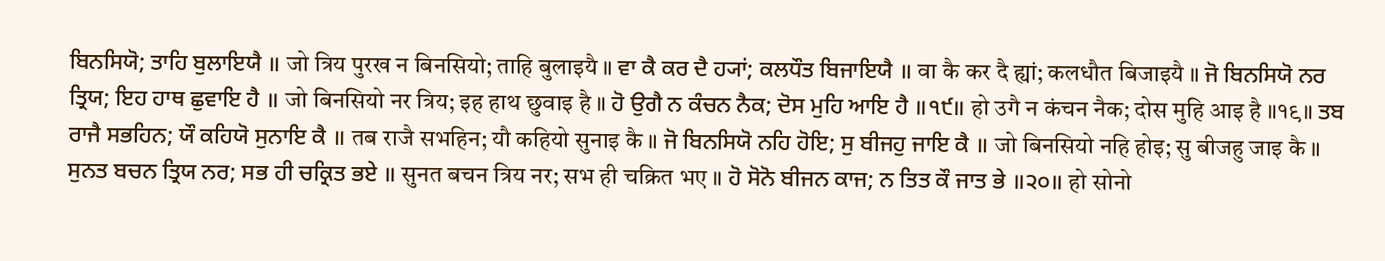ਬਿਨਸਿਯੋ; ਤਾਹਿ ਬੁਲਾਇਯੈ ॥ जो त्रिय पुरख न बिनसियो; ताहि बुलाइयै ॥ ਵਾ ਕੈ ਕਰ ਦੈ ਹ੍ਯਾਂ; ਕਲਧੌਤ ਬਿਜਾਇਯੈ ॥ वा कै कर दै ह्यां; कलधौत बिजाइयै ॥ ਜੋ ਬਿਨਸਿਯੋ ਨਰ ਤ੍ਰਿਯ; ਇਹ ਹਾਥ ਛੁਵਾਇ ਹੈ ॥ जो बिनसियो नर त्रिय; इह हाथ छुवाइ है ॥ ਹੋ ਉਗੈ ਨ ਕੰਚਨ ਨੈਕ; ਦੋਸ ਮੁਹਿ ਆਇ ਹੈ ॥੧੯॥ हो उगै न कंचन नैक; दोस मुहि आइ है ॥१९॥ ਤਬ ਰਾਜੈ ਸਭਹਿਨ; ਯੌ ਕਹਿਯੋ ਸੁਨਾਇ ਕੈ ॥ तब राजै सभहिन; यौ कहियो सुनाइ कै ॥ ਜੋ ਬਿਨਸਿਯੋ ਨਹਿ ਹੋਇ; ਸੁ ਬੀਜਹੁ ਜਾਇ ਕੈ ॥ जो बिनसियो नहि होइ; सु बीजहु जाइ कै ॥ ਸੁਨਤ ਬਚਨ ਤ੍ਰਿਯ ਨਰ; ਸਭ ਹੀ ਚਕ੍ਰਿਤ ਭਏ ॥ सुनत बचन त्रिय नर; सभ ही चक्रित भए ॥ ਹੋ ਸੋਨੋ ਬੀਜਨ ਕਾਜ; ਨ ਤਿਤ ਕੌ ਜਾਤ ਭੇ ॥੨੦॥ हो सोनो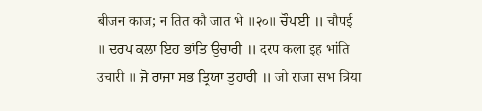बीजन काज; न तित कौ जात भे ॥२०॥ ਚੌਪਈ ॥ चौपई ॥ ਦਰਪ ਕਲਾ ਇਹ ਭਾਂਤਿ ਉਚਾਰੀ ॥ दरप कला इह भांति उचारी ॥ ਜੋ ਰਾਜਾ ਸਭ ਤ੍ਰਿਯਾ ਤੁਹਾਰੀ ॥ जो राजा सभ त्रिया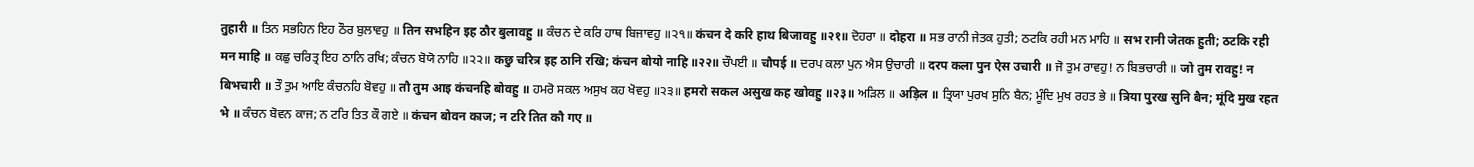तुहारी ॥ ਤਿਨ ਸਭਹਿਨ ਇਹ ਠੌਰ ਬੁਲਾਵਹੁ ॥ तिन सभहिन इह ठौर बुलावहु ॥ ਕੰਚਨ ਦੇ ਕਰਿ ਹਾਥ ਬਿਜਾਵਹੁ ॥੨੧॥ कंचन दे करि हाथ बिजावहु ॥२१॥ ਦੋਹਰਾ ॥ दोहरा ॥ ਸਭ ਰਾਨੀ ਜੇਤਕ ਹੁਤੀ; ਠਟਕਿ ਰਹੀ ਮਨ ਮਾਹਿ ॥ सभ रानी जेतक हुती; ठटकि रही मन माहि ॥ ਕਛੁ ਚਰਿਤ੍ਰ ਇਹ ਠਾਨਿ ਰਖਿ; ਕੰਚਨ ਬੋਯੋ ਨਾਹਿ ॥੨੨॥ कछु चरित्र इह ठानि रखि; कंचन बोयो नाहि ॥२२॥ ਚੌਪਈ ॥ चौपई ॥ ਦਰਪ ਕਲਾ ਪੁਨ ਐਸ ਉਚਾਰੀ ॥ दरप कला पुन ऐस उचारी ॥ ਜੋ ਤੁਮ ਰਾਵਹੁ! ਨ ਬਿਭਚਾਰੀ ॥ जो तुम रावहु! न बिभचारी ॥ ਤੌ ਤੁਮ ਆਇ ਕੰਚਨਹਿ ਬੋਵਹੁ ॥ तौ तुम आइ कंचनहि बोवहु ॥ ਹਮਰੋ ਸਕਲ ਅਸੁਖ ਕਹ ਖੋਵਹੁ ॥੨੩॥ हमरो सकल असुख कह खोवहु ॥२३॥ ਅੜਿਲ ॥ अड़िल ॥ ਤ੍ਰਿਯਾ ਪੁਰਖ ਸੁਨਿ ਬੈਨ; ਮੂੰਦਿ ਮੁਖ ਰਹਤ ਭੇ ॥ त्रिया पुरख सुनि बैन; मूंदि मुख रहत भे ॥ ਕੰਚਨ ਬੋਵਨ ਕਾਜ; ਨ ਟਰਿ ਤਿਤ ਕੌ ਗਏ ॥ कंचन बोवन काज; न टरि तित कौ गए ॥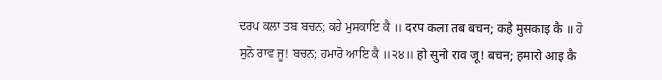ਦਰਪ ਕਲਾ ਤਬ ਬਚਨ; ਕਹੇ ਮੁਸਕਾਇ ਕੈ ॥ दरप कला तब बचन; कहे मुसकाइ कै ॥ ਹੋ ਸੁਨੋ ਰਾਵ ਜੂ! ਬਚਨ; ਹਮਾਰੋ ਆਇ ਕੈ ॥੨੪॥ हो सुनो राव जू! बचन; हमारो आइ कै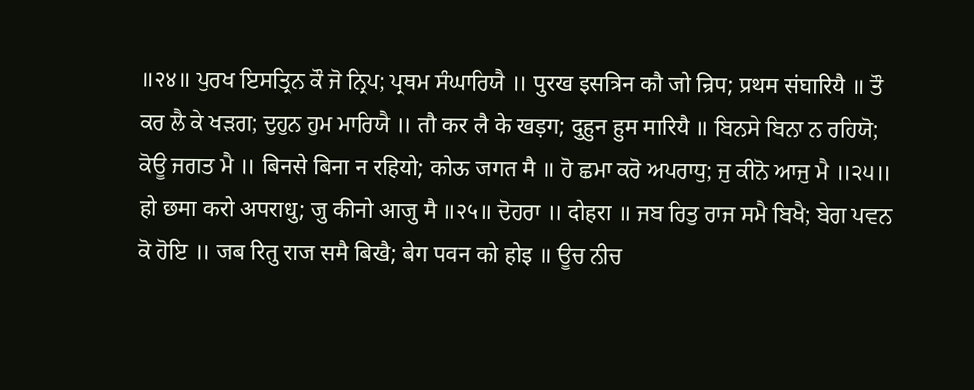॥२४॥ ਪੁਰਖ ਇਸਤ੍ਰਿਨ ਕੌ ਜੋ ਨ੍ਰਿਪ; ਪ੍ਰਥਮ ਸੰਘਾਰਿਯੈ ॥ पुरख इसत्रिन कौ जो न्रिप; प्रथम संघारियै ॥ ਤੌ ਕਰ ਲੈ ਕੇ ਖੜਗ; ਦੁਹੁਨ ਹੁਮ ਮਾਰਿਯੈ ॥ तौ कर लै के खड़ग; दुहुन हुम मारियै ॥ ਬਿਨਸੇ ਬਿਨਾ ਨ ਰਹਿਯੋ; ਕੋਊ ਜਗਤ ਮੈ ॥ बिनसे बिना न रहियो; कोऊ जगत मै ॥ ਹੋ ਛਮਾ ਕਰੋ ਅਪਰਾਧੁ; ਜੁ ਕੀਨੋ ਆਜੁ ਮੈ ॥੨੫॥ हो छमा करो अपराधु; जु कीनो आजु मै ॥२५॥ ਦੋਹਰਾ ॥ दोहरा ॥ ਜਬ ਰਿਤੁ ਰਾਜ ਸਮੈ ਬਿਖੈ; ਬੇਗ ਪਵਨ ਕੋ ਹੋਇ ॥ जब रितु राज समै बिखै; बेग पवन को होइ ॥ ਊਚ ਨੀਚ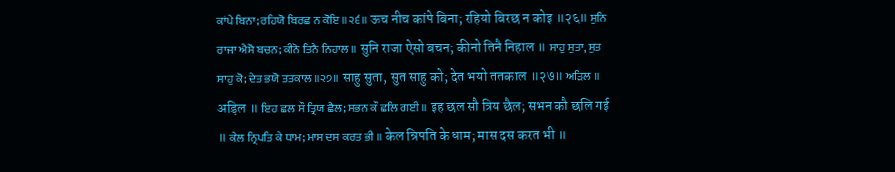ਕਾਂਪੇ ਬਿਨਾ; ਰਹਿਯੋ ਬਿਰਛ ਨ ਕੋਇ ॥੨੬॥ ऊच नीच कांपे बिना; रहियो बिरछ न कोइ ॥२६॥ ਸੁਨਿ ਰਾਜਾ ਐਸੋ ਬਚਨ; ਕੀਨੋ ਤਿਨੈ ਨਿਹਾਲ ॥ सुनि राजा ऐसो बचन; कीनो तिनै निहाल ॥ ਸਾਹੁ ਸੁਤਾ, ਸੁਤ ਸਾਹੁ ਕੋ; ਦੇਤ ਭਯੋ ਤਤਕਾਲ ॥੨੭॥ साहु सुता, सुत साहु को; देत भयो ततकाल ॥२७॥ ਅੜਿਲ ॥ अड़िल ॥ ਇਹ ਛਲ ਸੌ ਤ੍ਰਿਯ ਛੈਲ; ਸਭਨ ਕੌ ਛਲਿ ਗਈ ॥ इह छल सौ त्रिय छैल; सभन कौ छलि गई ॥ ਕੇਲ ਨ੍ਰਿਪਤਿ ਕੇ ਧਾਮ; ਮਾਸ ਦਸ ਕਰਤ ਭੀ ॥ केल न्रिपति के धाम; मास दस करत भी ॥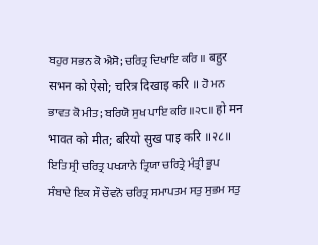ਬਹੁਰ ਸਭਨ ਕੋ ਐਸੋ; ਚਰਿਤ੍ਰ ਦਿਖਾਇ ਕਰਿ ॥ बहुर सभन को ऐसो; चरित्र दिखाइ करि ॥ ਹੋ ਮਨ ਭਾਵਤ ਕੋ ਮੀਤ; ਬਰਿਯੋ ਸੁਖ ਪਾਇ ਕਰਿ ॥੨੮॥ हो मन भावत को मीत; बरियो सुख पाइ करि ॥२८॥ ਇਤਿ ਸ੍ਰੀ ਚਰਿਤ੍ਰ ਪਖ੍ਯਾਨੇ ਤ੍ਰਿਯਾ ਚਰਿਤ੍ਰੇ ਮੰਤ੍ਰੀ ਭੂਪ ਸੰਬਾਦੇ ਇਕ ਸੌ ਚੌਵਨੋ ਚਰਿਤ੍ਰ ਸਮਾਪਤਮ ਸਤੁ ਸੁਭਮ ਸਤੁ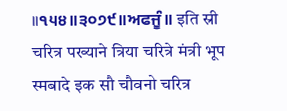॥੧੫੪॥੩੦੭੯॥ਅਫਜੂੰ॥ इति स्री चरित्र पख्याने त्रिया चरित्रे मंत्री भूप स्मबादे इक सौ चौवनो चरित्र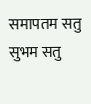समापतम सतु सुभम सतु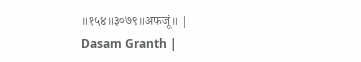॥१५४॥३०७९॥अफजूं॥ |
Dasam Granth |